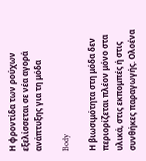Η φροντίδα των ρούχων εξελίσσεται σε νέα αγορά ανάπτυξης για τη μόδα

Body

Η βιωσιμότητα στη μόδα δεν περιορίζεται πλέον μόνο στα υλικά, στις εκπομπές ή στις συνθήκες παραγωγής. Ολοένα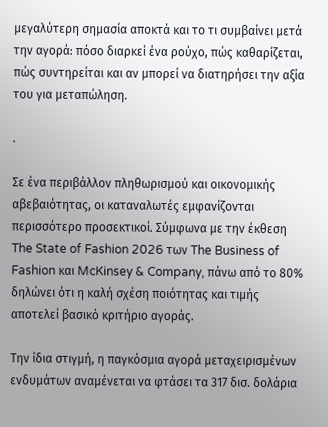μεγαλύτερη σημασία αποκτά και το τι συμβαίνει μετά την αγορά: πόσο διαρκεί ένα ρούχο, πώς καθαρίζεται, πώς συντηρείται και αν μπορεί να διατηρήσει την αξία του για μεταπώληση.

.

Σε ένα περιβάλλον πληθωρισμού και οικονομικής αβεβαιότητας, οι καταναλωτές εμφανίζονται περισσότερο προσεκτικοί. Σύμφωνα με την έκθεση The State of Fashion 2026 των The Business of Fashion και McKinsey & Company, πάνω από το 80% δηλώνει ότι η καλή σχέση ποιότητας και τιμής αποτελεί βασικό κριτήριο αγοράς.

Την ίδια στιγμή, η παγκόσμια αγορά μεταχειρισμένων ενδυμάτων αναμένεται να φτάσει τα 317 δισ. δολάρια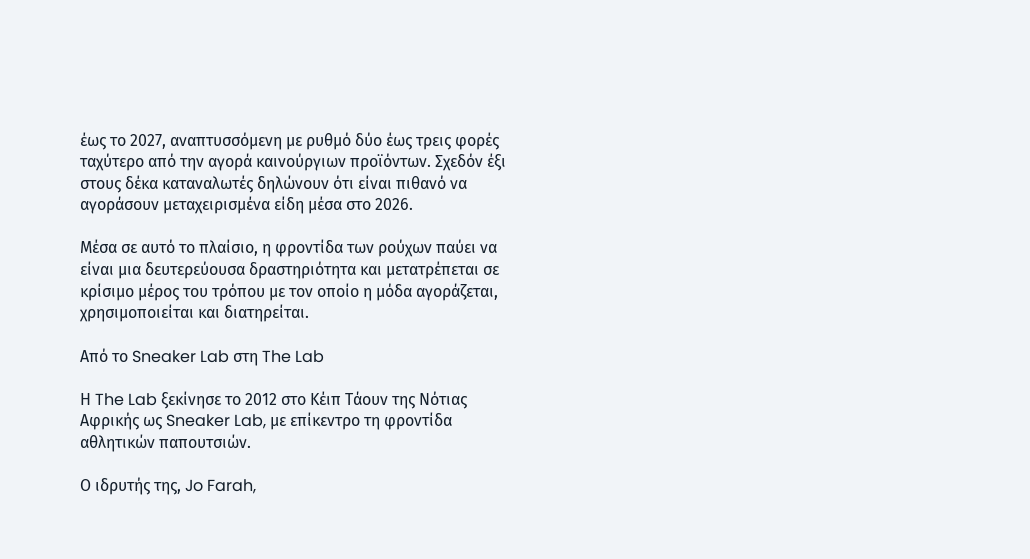έως το 2027, αναπτυσσόμενη με ρυθμό δύο έως τρεις φορές ταχύτερο από την αγορά καινούργιων προϊόντων. Σχεδόν έξι στους δέκα καταναλωτές δηλώνουν ότι είναι πιθανό να αγοράσουν μεταχειρισμένα είδη μέσα στο 2026.

Μέσα σε αυτό το πλαίσιο, η φροντίδα των ρούχων παύει να είναι μια δευτερεύουσα δραστηριότητα και μετατρέπεται σε κρίσιμο μέρος του τρόπου με τον οποίο η μόδα αγοράζεται, χρησιμοποιείται και διατηρείται.

Από το Sneaker Lab στη The Lab

Η The Lab ξεκίνησε το 2012 στο Κέιπ Τάουν της Νότιας Αφρικής ως Sneaker Lab, με επίκεντρο τη φροντίδα αθλητικών παπουτσιών.

Ο ιδρυτής της, Jo Farah,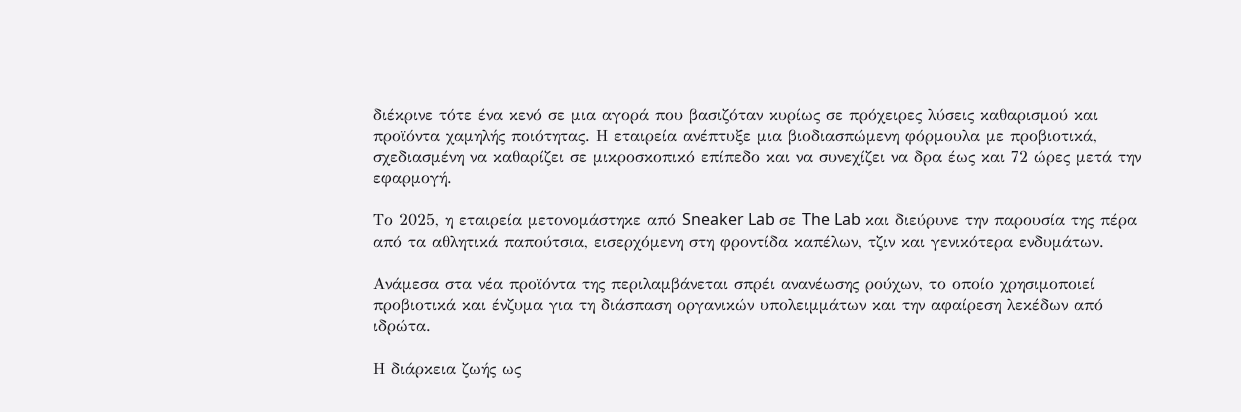διέκρινε τότε ένα κενό σε μια αγορά που βασιζόταν κυρίως σε πρόχειρες λύσεις καθαρισμού και προϊόντα χαμηλής ποιότητας. Η εταιρεία ανέπτυξε μια βιοδιασπώμενη φόρμουλα με προβιοτικά, σχεδιασμένη να καθαρίζει σε μικροσκοπικό επίπεδο και να συνεχίζει να δρα έως και 72 ώρες μετά την εφαρμογή.

Το 2025, η εταιρεία μετονομάστηκε από Sneaker Lab σε The Lab και διεύρυνε την παρουσία της πέρα από τα αθλητικά παπούτσια, εισερχόμενη στη φροντίδα καπέλων, τζιν και γενικότερα ενδυμάτων.

Ανάμεσα στα νέα προϊόντα της περιλαμβάνεται σπρέι ανανέωσης ρούχων, το οποίο χρησιμοποιεί προβιοτικά και ένζυμα για τη διάσπαση οργανικών υπολειμμάτων και την αφαίρεση λεκέδων από ιδρώτα.

Η διάρκεια ζωής ως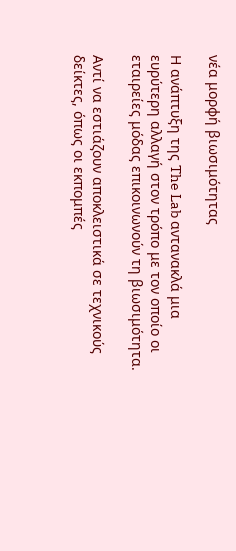νέα μορφή βιωσιμότητας

Η ανάπτυξη της The Lab αντανακλά μια ευρύτερη αλλαγή στον τρόπο με τον οποίο οι εταιρείες μόδας επικοινωνούν τη βιωσιμότητα.

Αντί να εστιάζουν αποκλειστικά σε τεχνικούς δείκτες, όπως οι εκπομπές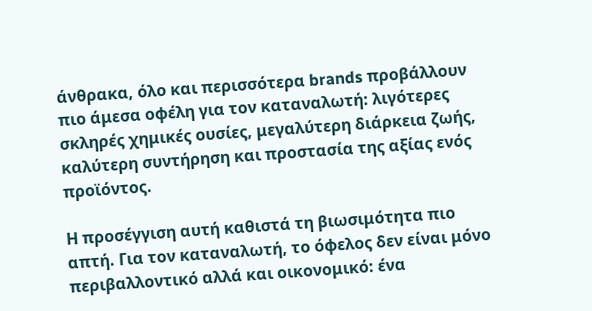άνθρακα, όλο και περισσότερα brands προβάλλουν πιο άμεσα οφέλη για τον καταναλωτή: λιγότερες σκληρές χημικές ουσίες, μεγαλύτερη διάρκεια ζωής, καλύτερη συντήρηση και προστασία της αξίας ενός προϊόντος.

Η προσέγγιση αυτή καθιστά τη βιωσιμότητα πιο απτή. Για τον καταναλωτή, το όφελος δεν είναι μόνο περιβαλλοντικό αλλά και οικονομικό: ένα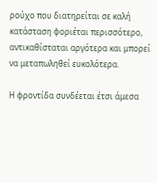ρούχο που διατηρείται σε καλή κατάσταση φοριέται περισσότερο, αντικαθίσταται αργότερα και μπορεί να μεταπωληθεί ευκολότερα.

Η φροντίδα συνδέεται έτσι άμεσα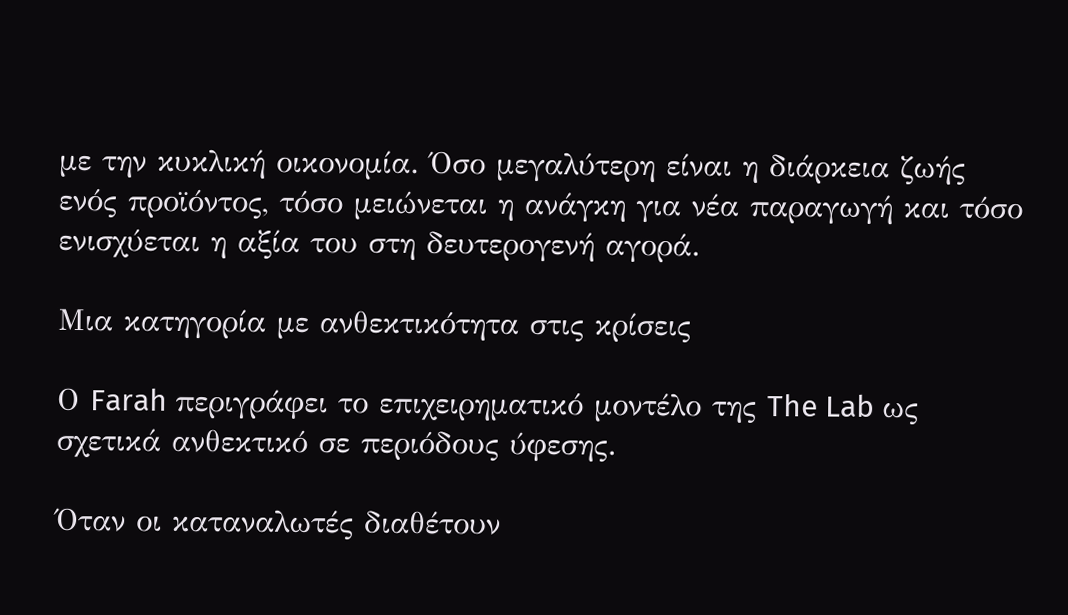με την κυκλική οικονομία. Όσο μεγαλύτερη είναι η διάρκεια ζωής ενός προϊόντος, τόσο μειώνεται η ανάγκη για νέα παραγωγή και τόσο ενισχύεται η αξία του στη δευτερογενή αγορά.

Μια κατηγορία με ανθεκτικότητα στις κρίσεις

Ο Farah περιγράφει το επιχειρηματικό μοντέλο της The Lab ως σχετικά ανθεκτικό σε περιόδους ύφεσης.

Όταν οι καταναλωτές διαθέτουν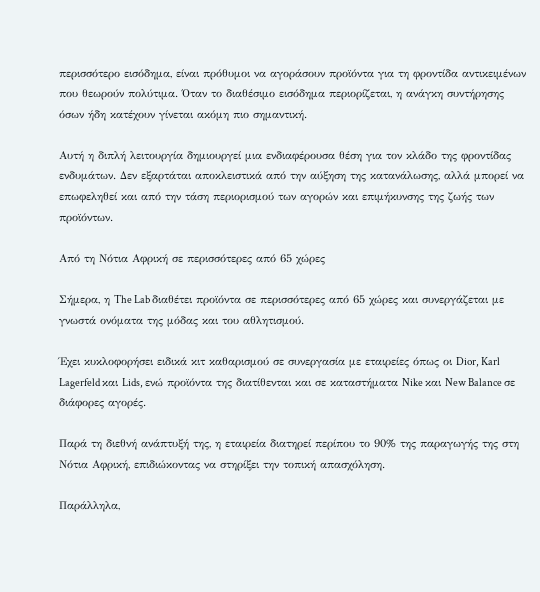περισσότερο εισόδημα, είναι πρόθυμοι να αγοράσουν προϊόντα για τη φροντίδα αντικειμένων που θεωρούν πολύτιμα. Όταν το διαθέσιμο εισόδημα περιορίζεται, η ανάγκη συντήρησης όσων ήδη κατέχουν γίνεται ακόμη πιο σημαντική.

Αυτή η διπλή λειτουργία δημιουργεί μια ενδιαφέρουσα θέση για τον κλάδο της φροντίδας ενδυμάτων. Δεν εξαρτάται αποκλειστικά από την αύξηση της κατανάλωσης, αλλά μπορεί να επωφεληθεί και από την τάση περιορισμού των αγορών και επιμήκυνσης της ζωής των προϊόντων.

Από τη Νότια Αφρική σε περισσότερες από 65 χώρες

Σήμερα, η The Lab διαθέτει προϊόντα σε περισσότερες από 65 χώρες και συνεργάζεται με γνωστά ονόματα της μόδας και του αθλητισμού.

Έχει κυκλοφορήσει ειδικά κιτ καθαρισμού σε συνεργασία με εταιρείες όπως οι Dior, Karl Lagerfeld και Lids, ενώ προϊόντα της διατίθενται και σε καταστήματα Nike και New Balance σε διάφορες αγορές.

Παρά τη διεθνή ανάπτυξή της, η εταιρεία διατηρεί περίπου το 90% της παραγωγής της στη Νότια Αφρική, επιδιώκοντας να στηρίξει την τοπική απασχόληση.

Παράλληλα,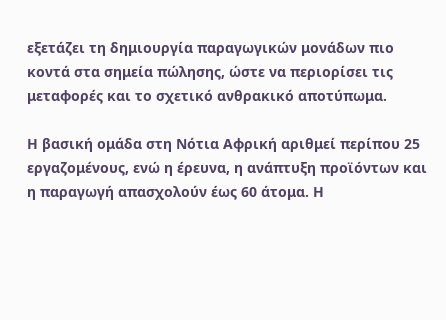εξετάζει τη δημιουργία παραγωγικών μονάδων πιο κοντά στα σημεία πώλησης, ώστε να περιορίσει τις μεταφορές και το σχετικό ανθρακικό αποτύπωμα.

Η βασική ομάδα στη Νότια Αφρική αριθμεί περίπου 25 εργαζομένους, ενώ η έρευνα, η ανάπτυξη προϊόντων και η παραγωγή απασχολούν έως 60 άτομα. Η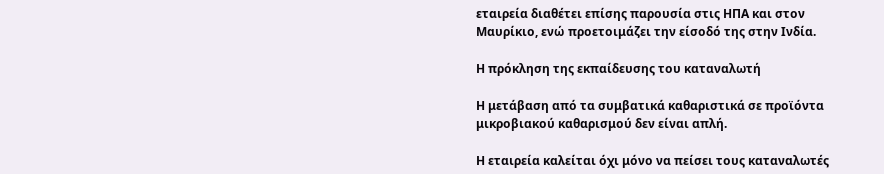εταιρεία διαθέτει επίσης παρουσία στις ΗΠΑ και στον Μαυρίκιο, ενώ προετοιμάζει την είσοδό της στην Ινδία.

Η πρόκληση της εκπαίδευσης του καταναλωτή

Η μετάβαση από τα συμβατικά καθαριστικά σε προϊόντα μικροβιακού καθαρισμού δεν είναι απλή.

Η εταιρεία καλείται όχι μόνο να πείσει τους καταναλωτές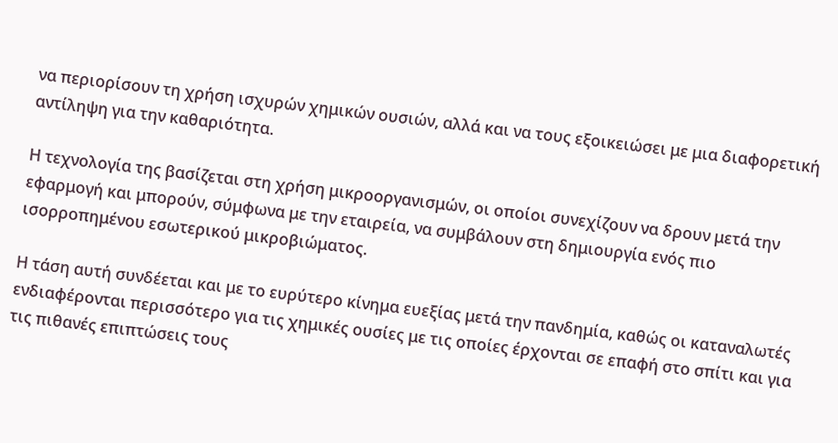να περιορίσουν τη χρήση ισχυρών χημικών ουσιών, αλλά και να τους εξοικειώσει με μια διαφορετική αντίληψη για την καθαριότητα.

Η τεχνολογία της βασίζεται στη χρήση μικροοργανισμών, οι οποίοι συνεχίζουν να δρουν μετά την εφαρμογή και μπορούν, σύμφωνα με την εταιρεία, να συμβάλουν στη δημιουργία ενός πιο ισορροπημένου εσωτερικού μικροβιώματος.

Η τάση αυτή συνδέεται και με το ευρύτερο κίνημα ευεξίας μετά την πανδημία, καθώς οι καταναλωτές ενδιαφέρονται περισσότερο για τις χημικές ουσίες με τις οποίες έρχονται σε επαφή στο σπίτι και για τις πιθανές επιπτώσεις τους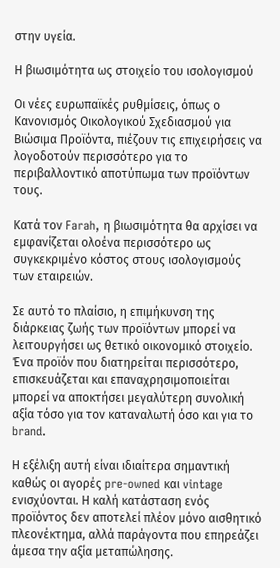στην υγεία.

Η βιωσιμότητα ως στοιχείο του ισολογισμού

Οι νέες ευρωπαϊκές ρυθμίσεις, όπως ο Κανονισμός Οικολογικού Σχεδιασμού για Βιώσιμα Προϊόντα, πιέζουν τις επιχειρήσεις να λογοδοτούν περισσότερο για το περιβαλλοντικό αποτύπωμα των προϊόντων τους.

Κατά τον Farah, η βιωσιμότητα θα αρχίσει να εμφανίζεται ολοένα περισσότερο ως συγκεκριμένο κόστος στους ισολογισμούς των εταιρειών.

Σε αυτό το πλαίσιο, η επιμήκυνση της διάρκειας ζωής των προϊόντων μπορεί να λειτουργήσει ως θετικό οικονομικό στοιχείο. Ένα προϊόν που διατηρείται περισσότερο, επισκευάζεται και επαναχρησιμοποιείται μπορεί να αποκτήσει μεγαλύτερη συνολική αξία τόσο για τον καταναλωτή όσο και για το brand.

Η εξέλιξη αυτή είναι ιδιαίτερα σημαντική καθώς οι αγορές pre-owned και vintage ενισχύονται. Η καλή κατάσταση ενός προϊόντος δεν αποτελεί πλέον μόνο αισθητικό πλεονέκτημα, αλλά παράγοντα που επηρεάζει άμεσα την αξία μεταπώλησης.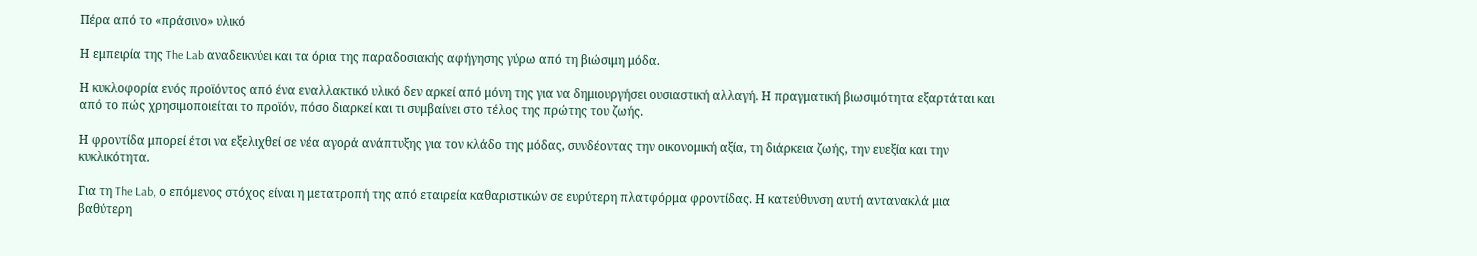Πέρα από το «πράσινο» υλικό

Η εμπειρία της The Lab αναδεικνύει και τα όρια της παραδοσιακής αφήγησης γύρω από τη βιώσιμη μόδα.

Η κυκλοφορία ενός προϊόντος από ένα εναλλακτικό υλικό δεν αρκεί από μόνη της για να δημιουργήσει ουσιαστική αλλαγή. Η πραγματική βιωσιμότητα εξαρτάται και από το πώς χρησιμοποιείται το προϊόν, πόσο διαρκεί και τι συμβαίνει στο τέλος της πρώτης του ζωής.

Η φροντίδα μπορεί έτσι να εξελιχθεί σε νέα αγορά ανάπτυξης για τον κλάδο της μόδας, συνδέοντας την οικονομική αξία, τη διάρκεια ζωής, την ευεξία και την κυκλικότητα.

Για τη The Lab, ο επόμενος στόχος είναι η μετατροπή της από εταιρεία καθαριστικών σε ευρύτερη πλατφόρμα φροντίδας. Η κατεύθυνση αυτή αντανακλά μια βαθύτερη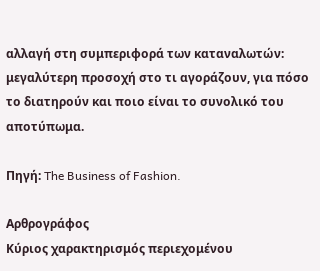αλλαγή στη συμπεριφορά των καταναλωτών: μεγαλύτερη προσοχή στο τι αγοράζουν, για πόσο το διατηρούν και ποιο είναι το συνολικό του αποτύπωμα.

Πηγή: The Business of Fashion.

Αρθρογράφος
Κύριος χαρακτηρισμός περιεχομένου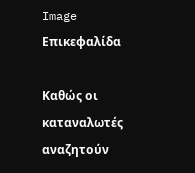Image
Επικεφαλίδα

Καθώς οι καταναλωτές αναζητούν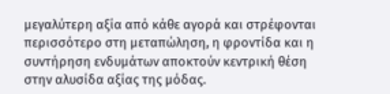μεγαλύτερη αξία από κάθε αγορά και στρέφονται περισσότερο στη μεταπώληση, η φροντίδα και η συντήρηση ενδυμάτων αποκτούν κεντρική θέση στην αλυσίδα αξίας της μόδας.